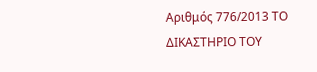Αριθμός 776/2013 ΤΟ ΔΙΚΑΣΤΗΡΙΟ ΤΟΥ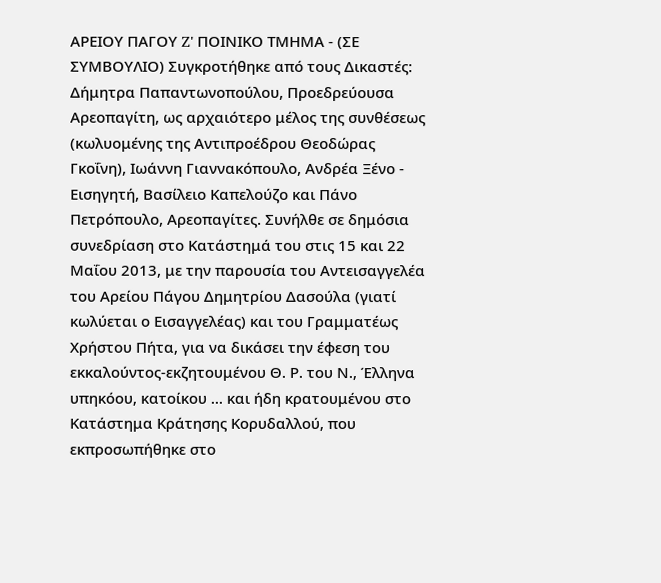ΑΡΕΙΟΥ ΠΑΓΟΥ Z' ΠΟΙΝΙΚΟ ΤΜΗΜΑ - (ΣΕ ΣΥΜΒΟΥΛΙΟ) Συγκροτήθηκε από τους Δικαστές: Δήμητρα Παπαντωνοπούλου, Προεδρεύουσα Αρεοπαγίτη, ως αρχαιότερο μέλος της συνθέσεως (κωλυομένης της Αντιπροέδρου Θεοδώρας Γκοΐνη), Ιωάννη Γιαννακόπουλο, Ανδρέα Ξένο - Εισηγητή, Βασίλειο Καπελούζο και Πάνο Πετρόπουλο, Αρεοπαγίτες. Συνήλθε σε δημόσια συνεδρίαση στο Κατάστημά του στις 15 και 22 Μαΐου 2013, με την παρουσία του Αντεισαγγελέα του Αρείου Πάγου Δημητρίου Δασούλα (γιατί κωλύεται ο Εισαγγελέας) και του Γραμματέως Χρήστου Πήτα, για να δικάσει την έφεση του εκκαλούντος-εκζητουμένου Θ. Ρ. του Ν., Έλληνα υπηκόου, κατοίκου ... και ήδη κρατουμένου στο Κατάστημα Κράτησης Κορυδαλλού, που εκπροσωπήθηκε στο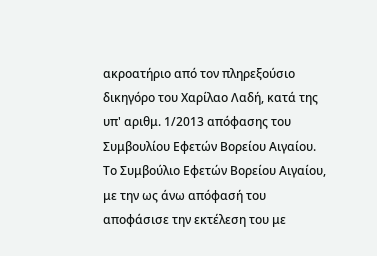ακροατήριο από τον πληρεξούσιο δικηγόρο του Χαρίλαο Λαδή, κατά της υπ' αριθμ. 1/2013 απόφασης του Συμβουλίου Εφετών Βορείου Αιγαίου. Το Συμβούλιο Εφετών Βορείου Αιγαίου, με την ως άνω απόφασή του αποφάσισε την εκτέλεση του με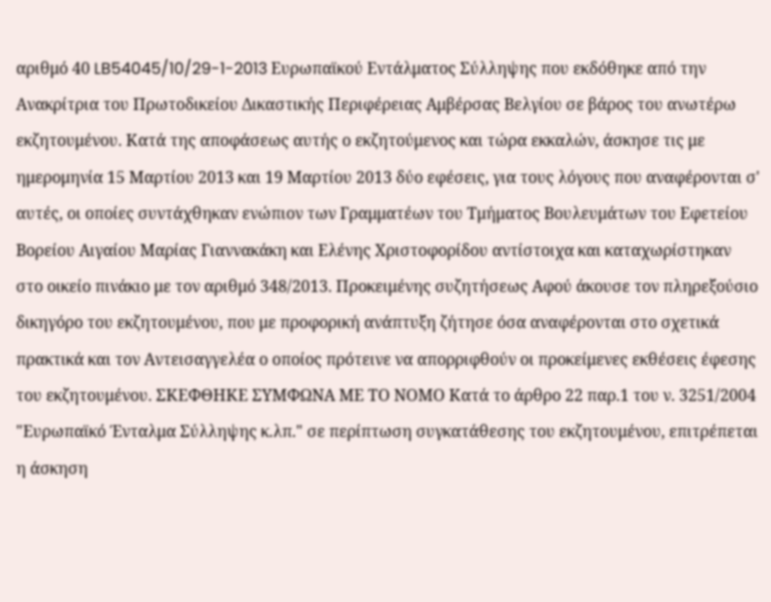αριθμό 40 LB54045/10/29-1-2013 Ευρωπαϊκού Εντάλματος Σύλληψης που εκδόθηκε από την Ανακρίτρια του Πρωτοδικείου Δικαστικής Περιφέρειας Αμβέρσας Βελγίου σε βάρος του ανωτέρω εκζητουμένου. Κατά της αποφάσεως αυτής ο εκζητούμενος και τώρα εκκαλών, άσκησε τις με ημερομηνία 15 Μαρτίου 2013 και 19 Μαρτίου 2013 δύο εφέσεις, για τους λόγους που αναφέρονται σ' αυτές, οι οποίες συντάχθηκαν ενώπιον των Γραμματέων του Τμήματος Βουλευμάτων του Εφετείου Βορείου Αιγαίου Μαρίας Γιαννακάκη και Ελένης Χριστοφορίδου αντίστοιχα και καταχωρίστηκαν στο οικείο πινάκιο με τον αριθμό 348/2013. Προκειμένης συζητήσεως Αφού άκουσε τον πληρεξούσιο δικηγόρο του εκζητουμένου, που με προφορική ανάπτυξη ζήτησε όσα αναφέρονται στο σχετικά πρακτικά και τον Αντεισαγγελέα ο οποίος πρότεινε να απορριφθούν οι προκείμενες εκθέσεις έφεσης του εκζητουμένου. ΣΚΕΦΘΗΚΕ ΣΥΜΦΩΝΑ ΜΕ ΤΟ ΝΟΜΟ Κατά το άρθρο 22 παρ.1 του ν. 3251/2004 "Ευρωπαϊκό Ένταλμα Σύλληψης κ.λπ." σε περίπτωση συγκατάθεσης του εκζητουμένου, επιτρέπεται η άσκηση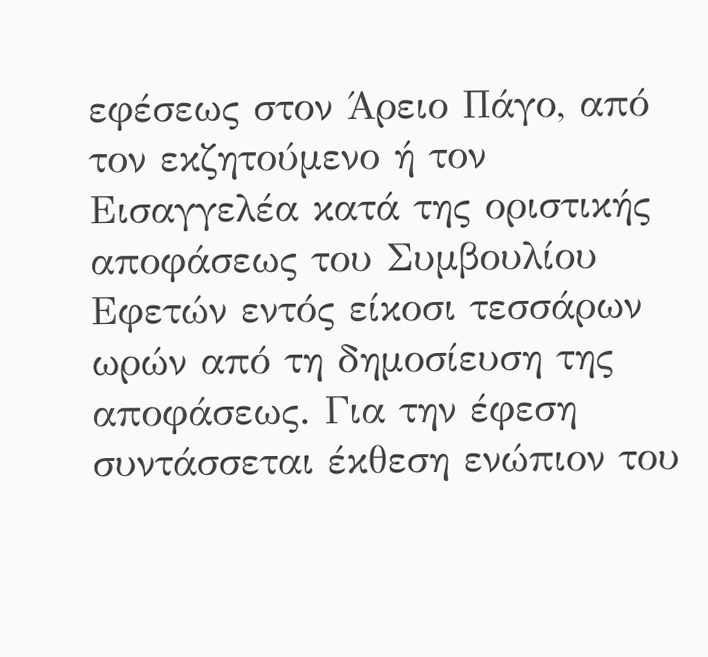εφέσεως στον Άρειο Πάγο, από τον εκζητούμενο ή τον Εισαγγελέα κατά της οριστικής αποφάσεως του Συμβουλίου Εφετών εντός είκοσι τεσσάρων ωρών από τη δημοσίευση της αποφάσεως. Για την έφεση συντάσσεται έκθεση ενώπιον του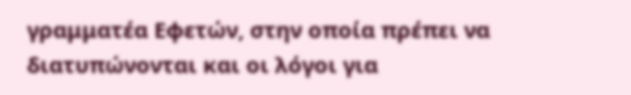γραμματέα Εφετών, στην οποία πρέπει να διατυπώνονται και οι λόγοι για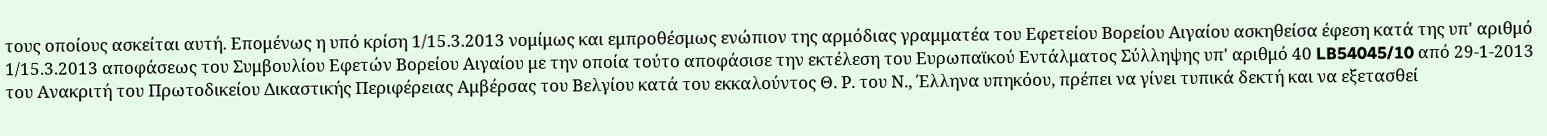τους οποίους ασκείται αυτή. Επομένως η υπό κρίση 1/15.3.2013 νομίμως και εμπροθέσμως ενώπιον της αρμόδιας γραμματέα του Εφετείου Βορείου Αιγαίου ασκηθείσα έφεση κατά της υπ' αριθμό 1/15.3.2013 αποφάσεως του Συμβουλίου Εφετών Βορείου Αιγαίου με την οποία τούτο αποφάσισε την εκτέλεση του Ευρωπαϊκού Εντάλματος Σύλληψης υπ' αριθμό 40 LB54045/10 από 29-1-2013 του Ανακριτή του Πρωτοδικείου Δικαστικής Περιφέρειας Αμβέρσας του Βελγίου κατά του εκκαλούντος Θ. Ρ. του Ν., Έλληνα υπηκόου, πρέπει να γίνει τυπικά δεκτή και να εξετασθεί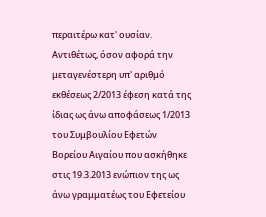περαιτέρω κατ' ουσίαν. Αντιθέτως, όσον αφορά την μεταγενέστερη υπ' αριθμό εκθέσεως 2/2013 έφεση κατά της ίδιας ως άνω αποφάσεως 1/2013 του Συμβουλίου Εφετών Βορείου Αιγαίου που ασκήθηκε στις 19.3.2013 ενώπιον της ως άνω γραμματέως του Εφετείου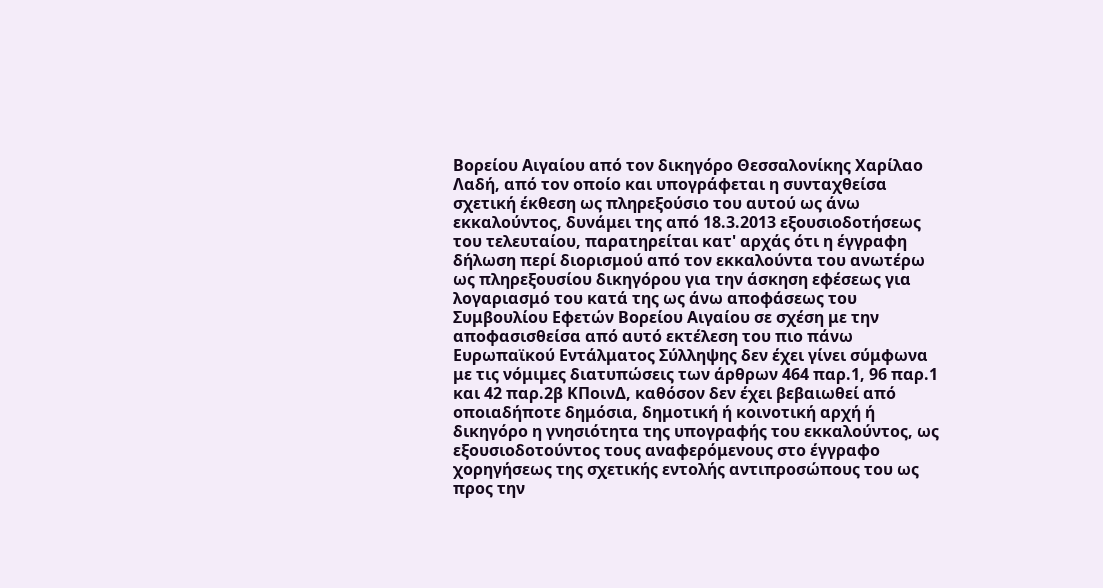Βορείου Αιγαίου από τον δικηγόρο Θεσσαλονίκης Χαρίλαο Λαδή, από τον οποίο και υπογράφεται η συνταχθείσα σχετική έκθεση ως πληρεξούσιο του αυτού ως άνω εκκαλούντος, δυνάμει της από 18.3.2013 εξουσιοδοτήσεως του τελευταίου, παρατηρείται κατ' αρχάς ότι η έγγραφη δήλωση περί διορισμού από τον εκκαλούντα του ανωτέρω ως πληρεξουσίου δικηγόρου για την άσκηση εφέσεως για λογαριασμό του κατά της ως άνω αποφάσεως του Συμβουλίου Εφετών Βορείου Αιγαίου σε σχέση με την αποφασισθείσα από αυτό εκτέλεση του πιο πάνω Ευρωπαϊκού Εντάλματος Σύλληψης δεν έχει γίνει σύμφωνα με τις νόμιμες διατυπώσεις των άρθρων 464 παρ.1, 96 παρ.1 και 42 παρ.2β ΚΠοινΔ, καθόσον δεν έχει βεβαιωθεί από οποιαδήποτε δημόσια, δημοτική ή κοινοτική αρχή ή δικηγόρο η γνησιότητα της υπογραφής του εκκαλούντος, ως εξουσιοδοτούντος τους αναφερόμενους στο έγγραφο χορηγήσεως της σχετικής εντολής αντιπροσώπους του ως προς την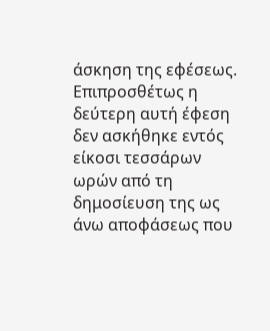άσκηση της εφέσεως. Επιπροσθέτως η δεύτερη αυτή έφεση δεν ασκήθηκε εντός είκοσι τεσσάρων ωρών από τη δημοσίευση της ως άνω αποφάσεως που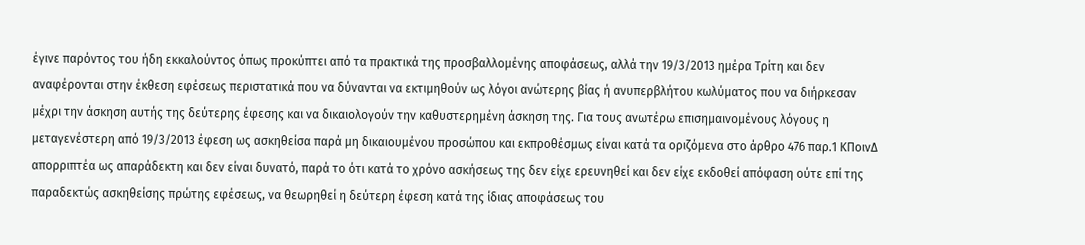έγινε παρόντος του ήδη εκκαλούντος όπως προκύπτει από τα πρακτικά της προσβαλλομένης αποφάσεως, αλλά την 19/3/2013 ημέρα Τρίτη και δεν αναφέρονται στην έκθεση εφέσεως περιστατικά που να δύνανται να εκτιμηθούν ως λόγοι ανώτερης βίας ή ανυπερβλήτου κωλύματος που να διήρκεσαν μέχρι την άσκηση αυτής της δεύτερης έφεσης και να δικαιολογούν την καθυστερημένη άσκηση της. Για τους ανωτέρω επισημαινομένους λόγους η μεταγενέστερη από 19/3/2013 έφεση ως ασκηθείσα παρά μη δικαιουμένου προσώπου και εκπροθέσμως είναι κατά τα οριζόμενα στο άρθρο 476 παρ.1 ΚΠοινΔ απορριπτέα ως απαράδεκτη και δεν είναι δυνατό, παρά το ότι κατά το χρόνο ασκήσεως της δεν είχε ερευνηθεί και δεν είχε εκδοθεί απόφαση ούτε επί της παραδεκτώς ασκηθείσης πρώτης εφέσεως, να θεωρηθεί η δεύτερη έφεση κατά της ίδιας αποφάσεως του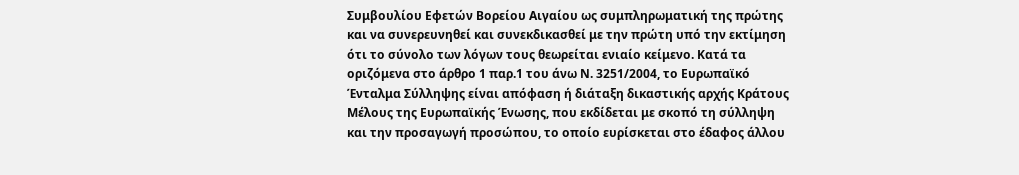Συμβουλίου Εφετών Βορείου Αιγαίου ως συμπληρωματική της πρώτης και να συνερευνηθεί και συνεκδικασθεί με την πρώτη υπό την εκτίμηση ότι το σύνολο των λόγων τους θεωρείται ενιαίο κείμενο. Κατά τα οριζόμενα στο άρθρο 1 παρ.1 του άνω Ν. 3251/2004, το Ευρωπαϊκό Ένταλμα Σύλληψης είναι απόφαση ή διάταξη δικαστικής αρχής Κράτους Μέλους της Ευρωπαϊκής Ένωσης, που εκδίδεται με σκοπό τη σύλληψη και την προσαγωγή προσώπου, το οποίο ευρίσκεται στο έδαφος άλλου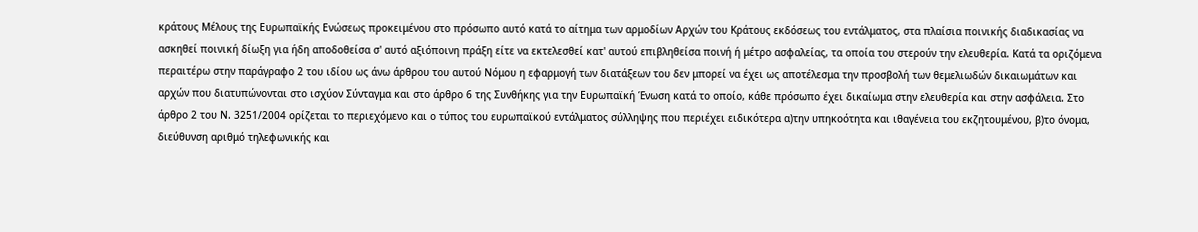κράτους Μέλους της Ευρωπαϊκής Ενώσεως προκειμένου στο πρόσωπο αυτό κατά το αίτημα των αρμοδίων Αρχών του Κράτους εκδόσεως του εντάλματος, στα πλαίσια ποινικής διαδικασίας να ασκηθεί ποινική δίωξη για ήδη αποδοθείσα σ' αυτό αξιόποινη πράξη είτε να εκτελεσθεί κατ' αυτού επιβληθείσα ποινή ή μέτρο ασφαλείας, τα οποία του στερούν την ελευθερία. Κατά τα οριζόμενα περαιτέρω στην παράγραφο 2 του ιδίου ως άνω άρθρου του αυτού Νόμου η εφαρμογή των διατάξεων του δεν μπορεί να έχει ως αποτέλεσμα την προσβολή των θεμελιωδών δικαιωμάτων και αρχών που διατυπώνονται στο ισχύον Σύνταγμα και στο άρθρο 6 της Συνθήκης για την Ευρωπαϊκή Ένωση κατά το οποίο, κάθε πρόσωπο έχει δικαίωμα στην ελευθερία και στην ασφάλεια. Στο άρθρο 2 του Ν. 3251/2004 ορίζεται το περιεχόμενο και ο τύπος του ευρωπαϊκού εντάλματος σύλληψης που περιέχει ειδικότερα α)την υπηκοότητα και ιθαγένεια του εκζητουμένου, β)το όνομα, διεύθυνση αριθμό τηλεφωνικής και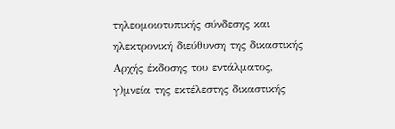τηλεομοιοτυπικής σύνδεσης και ηλεκτρονική διεύθυνση της δικαστικής Αρχής έκδοσης του εντάλματος, γ)μνεία της εκτέλεστης δικαστικής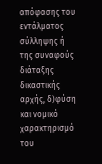απόφασης του εντάλματος σύλληψης ή της συναφούς διάταξης δικαστικής αρχής, δ)φύση και νομικό χαρακτηρισμό του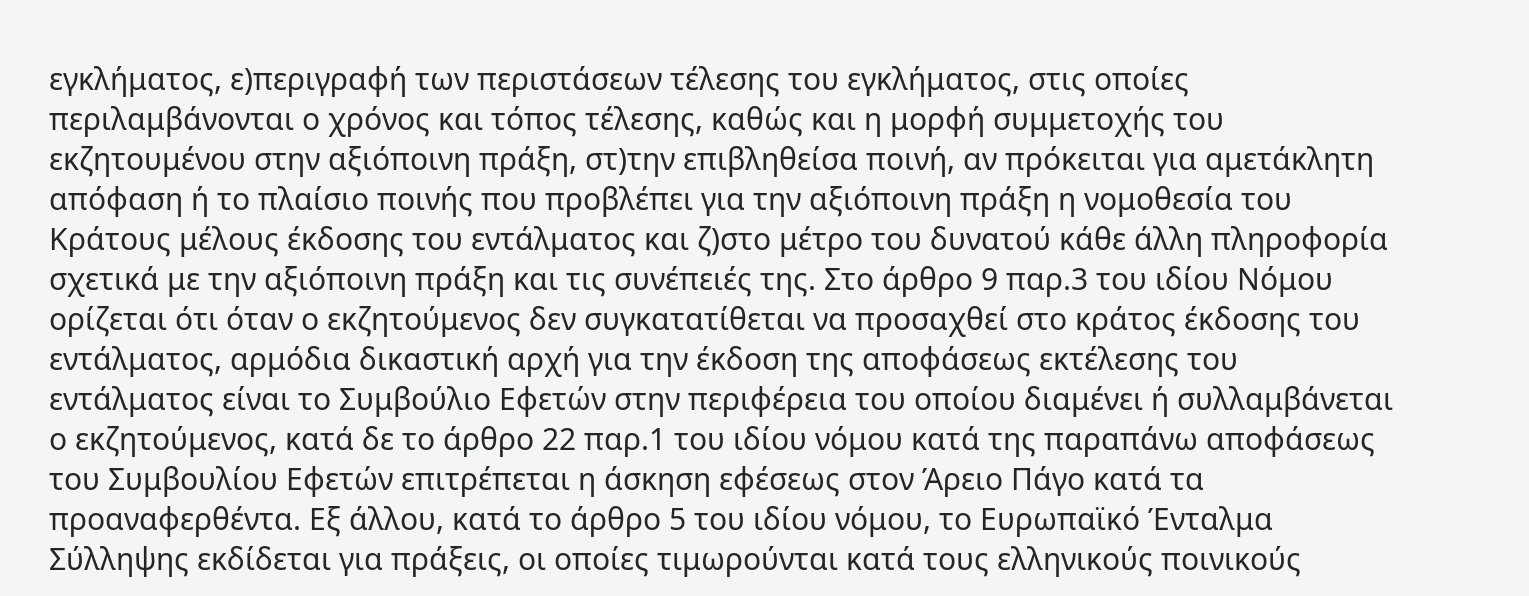εγκλήματος, ε)περιγραφή των περιστάσεων τέλεσης του εγκλήματος, στις οποίες περιλαμβάνονται ο χρόνος και τόπος τέλεσης, καθώς και η μορφή συμμετοχής του εκζητουμένου στην αξιόποινη πράξη, στ)την επιβληθείσα ποινή, αν πρόκειται για αμετάκλητη απόφαση ή το πλαίσιο ποινής που προβλέπει για την αξιόποινη πράξη η νομοθεσία του Κράτους μέλους έκδοσης του εντάλματος και ζ)στο μέτρο του δυνατού κάθε άλλη πληροφορία σχετικά με την αξιόποινη πράξη και τις συνέπειές της. Στο άρθρο 9 παρ.3 του ιδίου Νόμου ορίζεται ότι όταν ο εκζητούμενος δεν συγκατατίθεται να προσαχθεί στο κράτος έκδοσης του εντάλματος, αρμόδια δικαστική αρχή για την έκδοση της αποφάσεως εκτέλεσης του εντάλματος είναι το Συμβούλιο Εφετών στην περιφέρεια του οποίου διαμένει ή συλλαμβάνεται ο εκζητούμενος, κατά δε το άρθρο 22 παρ.1 του ιδίου νόμου κατά της παραπάνω αποφάσεως του Συμβουλίου Εφετών επιτρέπεται η άσκηση εφέσεως στον Άρειο Πάγο κατά τα προαναφερθέντα. Εξ άλλου, κατά το άρθρο 5 του ιδίου νόμου, το Ευρωπαϊκό Ένταλμα Σύλληψης εκδίδεται για πράξεις, οι οποίες τιμωρούνται κατά τους ελληνικούς ποινικούς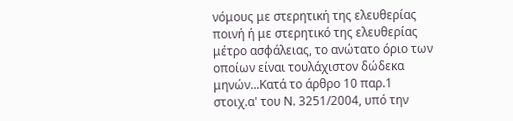νόμους με στερητική της ελευθερίας ποινή ή με στερητικό της ελευθερίας μέτρο ασφάλειας, το ανώτατο όριο των οποίων είναι τουλάχιστον δώδεκα μηνών...Κατά το άρθρο 10 παρ.1 στοιχ.α' του Ν. 3251/2004, υπό την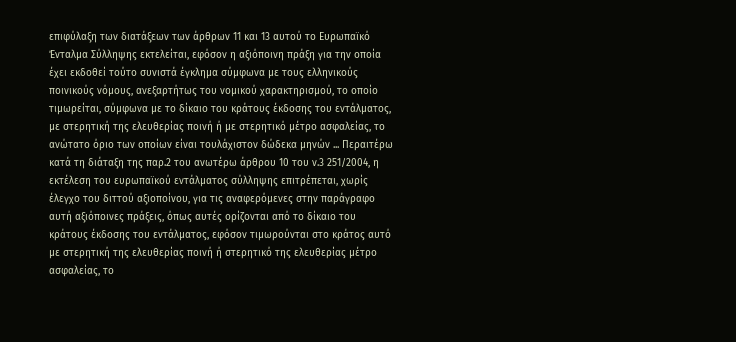επιφύλαξη των διατάξεων των άρθρων 11 και 13 αυτού το Ευρωπαϊκό Ένταλμα Σύλληψης εκτελείται, εφόσον η αξιόποινη πράξη για την οποία έχει εκδοθεί τούτο συνιστά έγκλημα σύμφωνα με τους ελληνικούς ποινικούς νόμους, ανεξαρτήτως του νομικού χαρακτηρισμού, το οποίο τιμωρείται, σύμφωνα με το δίκαιο του κράτους έκδοσης του εντάλματος, με στερητική της ελευθερίας ποινή ή με στερητικό μέτρο ασφαλείας, το ανώτατο όριο των οποίων είναι τουλάχιστον δώδεκα μηνών ... Περαιτέρω κατά τη διάταξη της παρ.2 του ανωτέρω άρθρου 10 του ν.3 251/2004, η εκτέλεση του ευρωπαϊκού εντάλματος σύλληψης επιτρέπεται, χωρίς έλεγχο του διττού αξιοποίνου, για τις αναφερόμενες στην παράγραφο αυτή αξιόποινες πράξεις, όπως αυτές ορίζονται από το δίκαιο του κράτους έκδοσης του εντάλματος, εφόσον τιμωρούνται στο κράτος αυτό με στερητική της ελευθερίας ποινή ή στερητικό της ελευθερίας μέτρο ασφαλείας, το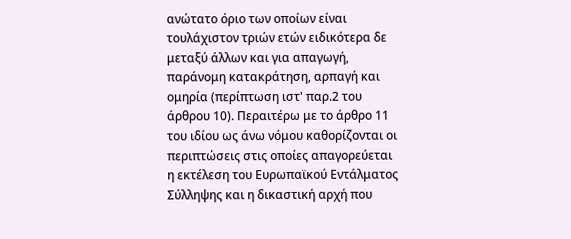ανώτατο όριο των οποίων είναι τουλάχιστον τριών ετών ειδικότερα δε μεταξύ άλλων και για απαγωγή, παράνομη κατακράτηση, αρπαγή και ομηρία (περίπτωση ιστ' παρ.2 του άρθρου 10). Περαιτέρω με το άρθρο 11 του ιδίου ως άνω νόμου καθορίζονται οι περιπτώσεις στις οποίες απαγορεύεται η εκτέλεση του Ευρωπαϊκού Εντάλματος Σύλληψης και η δικαστική αρχή που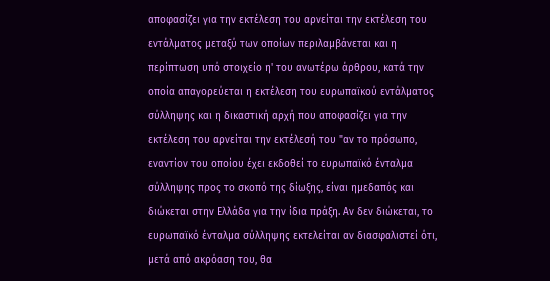αποφασίζει για την εκτέλεση του αρνείται την εκτέλεση του εντάλματος μεταξύ των οποίων περιλαμβάνεται και η περίπτωση υπό στοιχείο η' του ανωτέρω άρθρου, κατά την οποία απαγορεύεται η εκτέλεση του ευρωπαϊκού εντάλματος σύλληψης και η δικαστική αρχή που αποφασίζει για την εκτέλεση του αρνείται την εκτέλεσή του "αν το πρόσωπο, εναντίον του οποίου έχει εκδοθεί το ευρωπαϊκό ένταλμα σύλληψης προς το σκοπό της δίωξης, είναι ημεδαπός και διώκεται στην Ελλάδα για την ίδια πράξη. Αν δεν διώκεται, το ευρωπαϊκό ένταλμα σύλληψης εκτελείται αν διασφαλιστεί ότι, μετά από ακρόαση του, θα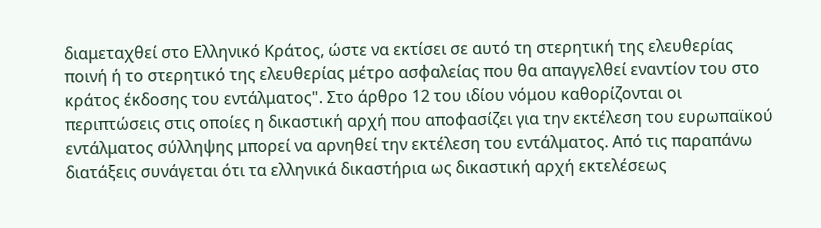διαμεταχθεί στο Ελληνικό Κράτος, ώστε να εκτίσει σε αυτό τη στερητική της ελευθερίας ποινή ή το στερητικό της ελευθερίας μέτρο ασφαλείας που θα απαγγελθεί εναντίον του στο κράτος έκδοσης του εντάλματος". Στο άρθρο 12 του ιδίου νόμου καθορίζονται οι περιπτώσεις στις οποίες η δικαστική αρχή που αποφασίζει για την εκτέλεση του ευρωπαϊκού εντάλματος σύλληψης μπορεί να αρνηθεί την εκτέλεση του εντάλματος. Από τις παραπάνω διατάξεις συνάγεται ότι τα ελληνικά δικαστήρια ως δικαστική αρχή εκτελέσεως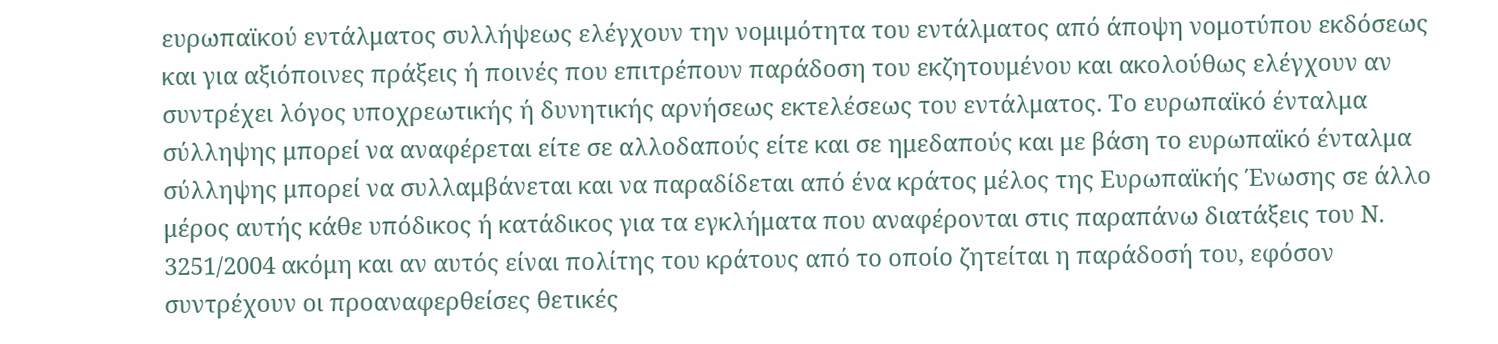ευρωπαϊκού εντάλματος συλλήψεως ελέγχουν την νομιμότητα του εντάλματος από άποψη νομοτύπου εκδόσεως και για αξιόποινες πράξεις ή ποινές που επιτρέπουν παράδοση του εκζητουμένου και ακολούθως ελέγχουν αν συντρέχει λόγος υποχρεωτικής ή δυνητικής αρνήσεως εκτελέσεως του εντάλματος. Το ευρωπαϊκό ένταλμα σύλληψης μπορεί να αναφέρεται είτε σε αλλοδαπούς είτε και σε ημεδαπούς και με βάση το ευρωπαϊκό ένταλμα σύλληψης μπορεί να συλλαμβάνεται και να παραδίδεται από ένα κράτος μέλος της Ευρωπαϊκής Ένωσης σε άλλο μέρος αυτής κάθε υπόδικος ή κατάδικος για τα εγκλήματα που αναφέρονται στις παραπάνω διατάξεις του Ν. 3251/2004 ακόμη και αν αυτός είναι πολίτης του κράτους από το οποίο ζητείται η παράδοσή του, εφόσον συντρέχουν οι προαναφερθείσες θετικές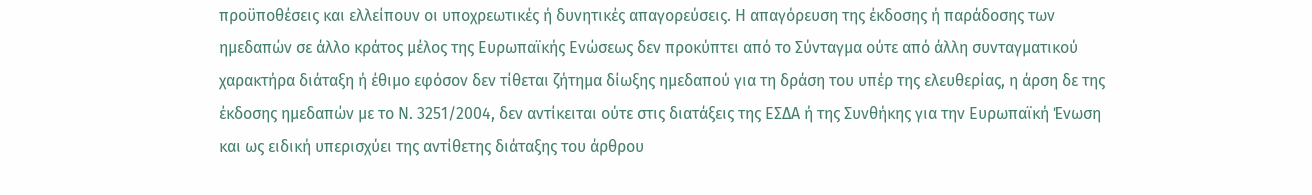προϋποθέσεις και ελλείπουν οι υποχρεωτικές ή δυνητικές απαγορεύσεις. Η απαγόρευση της έκδοσης ή παράδοσης των ημεδαπών σε άλλο κράτος μέλος της Ευρωπαϊκής Ενώσεως δεν προκύπτει από το Σύνταγμα ούτε από άλλη συνταγματικού χαρακτήρα διάταξη ή έθιμο εφόσον δεν τίθεται ζήτημα δίωξης ημεδαπού για τη δράση του υπέρ της ελευθερίας, η άρση δε της έκδοσης ημεδαπών με το Ν. 3251/2004, δεν αντίκειται ούτε στις διατάξεις της ΕΣΔΑ ή της Συνθήκης για την Ευρωπαϊκή Ένωση και ως ειδική υπερισχύει της αντίθετης διάταξης του άρθρου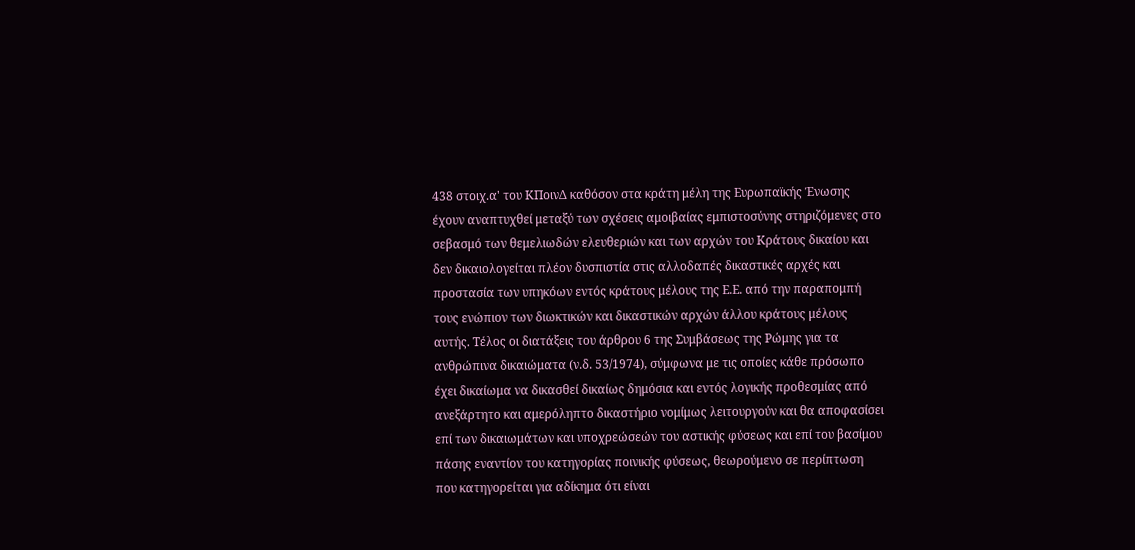438 στοιχ.α' του ΚΠοινΔ καθόσον στα κράτη μέλη της Ευρωπαϊκής Ένωσης έχουν αναπτυχθεί μεταξύ των σχέσεις αμοιβαίας εμπιστοσύνης στηριζόμενες στο σεβασμό των θεμελιωδών ελευθεριών και των αρχών του Κράτους δικαίου και δεν δικαιολογείται πλέον δυσπιστία στις αλλοδαπές δικαστικές αρχές και προστασία των υπηκόων εντός κράτους μέλους της Ε.Ε. από την παραπομπή τους ενώπιον των διωκτικών και δικαστικών αρχών άλλου κράτους μέλους αυτής. Τέλος οι διατάξεις του άρθρου 6 της Συμβάσεως της Ρώμης για τα ανθρώπινα δικαιώματα (ν.δ. 53/1974), σύμφωνα με τις οποίες κάθε πρόσωπο έχει δικαίωμα να δικασθεί δικαίως δημόσια και εντός λογικής προθεσμίας από ανεξάρτητο και αμερόληπτο δικαστήριο νομίμως λειτουργούν και θα αποφασίσει επί των δικαιωμάτων και υποχρεώσεών του αστικής φύσεως και επί του βασίμου πάσης εναντίον του κατηγορίας ποινικής φύσεως, θεωρούμενο σε περίπτωση που κατηγορείται για αδίκημα ότι είναι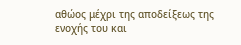αθώος μέχρι της αποδείξεως της ενοχής του και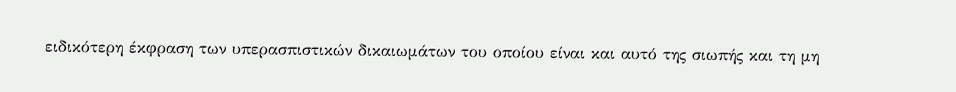ειδικότερη έκφραση των υπερασπιστικών δικαιωμάτων του οποίου είναι και αυτό της σιωπής και τη μη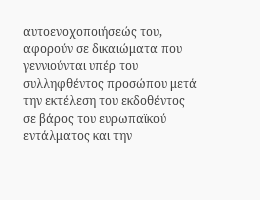αυτοενοχοποιήσεώς του, αφορούν σε δικαιώματα που γεννιούνται υπέρ του συλληφθέντος προσώπου μετά την εκτέλεση του εκδοθέντος σε βάρος του ευρωπαϊκού εντάλματος και την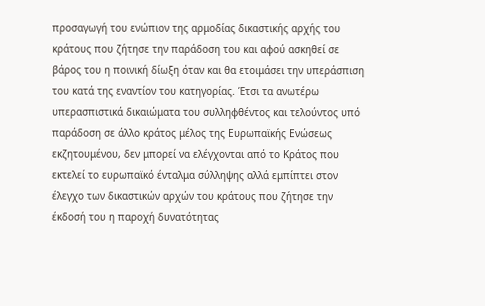προσαγωγή του ενώπιον της αρμοδίας δικαστικής αρχής του κράτους που ζήτησε την παράδοση του και αφού ασκηθεί σε βάρος του η ποινική δίωξη όταν και θα ετοιμάσει την υπεράσπιση του κατά της εναντίον του κατηγορίας. Έτσι τα ανωτέρω υπερασπιστικά δικαιώματα του συλληφθέντος και τελούντος υπό παράδοση σε άλλο κράτος μέλος της Ευρωπαϊκής Ενώσεως εκζητουμένου, δεν μπορεί να ελέγχονται από το Κράτος που εκτελεί το ευρωπαϊκό ένταλμα σύλληψης αλλά εμπίπτει στον έλεγχο των δικαστικών αρχών του κράτους που ζήτησε την έκδοσή του η παροχή δυνατότητας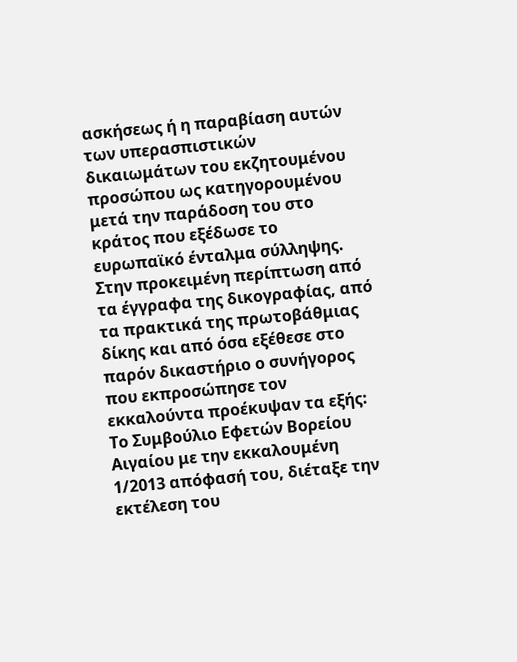ασκήσεως ή η παραβίαση αυτών των υπερασπιστικών δικαιωμάτων του εκζητουμένου προσώπου ως κατηγορουμένου μετά την παράδοση του στο κράτος που εξέδωσε το ευρωπαϊκό ένταλμα σύλληψης. Στην προκειμένη περίπτωση από τα έγγραφα της δικογραφίας, από τα πρακτικά της πρωτοβάθμιας δίκης και από όσα εξέθεσε στο παρόν δικαστήριο ο συνήγορος που εκπροσώπησε τον εκκαλούντα προέκυψαν τα εξής: Το Συμβούλιο Εφετών Βορείου Αιγαίου με την εκκαλουμένη 1/2013 απόφασή του, διέταξε την εκτέλεση του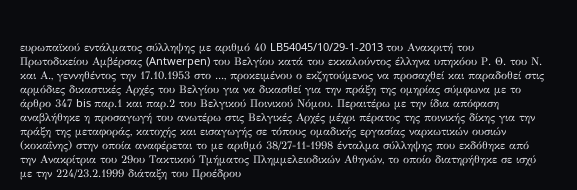ευρωπαϊκού εντάλματος σύλληψης με αριθμό 40 LB54045/10/29-1-2013 του Ανακριτή του Πρωτοδικείου Αμβέρσας (Antwerpen) του Βελγίου κατά του εκκαλούντος έλληνα υπηκόου Ρ. Θ. του Ν. και Α., γεννηθέντος την 17.10.1953 στο ..., προκειμένου ο εκζητούμενος να προσαχθεί και παραδοθεί στις αρμόδιες δικαστικές Αρχές του Βελγίου για να δικασθεί για την πράξη της ομηρίας σύμφωνα με το άρθρο 347 bis παρ.1 και παρ.2 του Βελγικού Ποινικού Νόμου. Περαιτέρω με την ίδια απόφαση αναβλήθηκε η προσαγωγή του ανωτέρω στις Βελγικές Αρχές μέχρι πέρατος της ποινικής δίκης για την πράξη της μεταφοράς, κατοχής και εισαγωγής σε τόπους ομαδικής εργασίας ναρκωτικών ουσιών (κοκαΐνης) στην οποία αναφέρεται το με αριθμό 38/27-11-1998 ένταλμα σύλληψης που εκδόθηκε από την Ανακρίτρια του 29ου Τακτικού Τμήματος Πλημμελειοδικών Αθηνών, το οποίο διατηρήθηκε σε ισχύ με την 224/23.2.1999 διάταξη του Προέδρου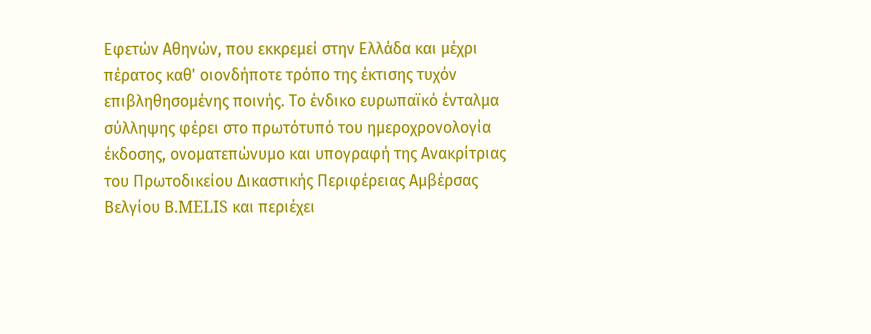Εφετών Αθηνών, που εκκρεμεί στην Ελλάδα και μέχρι πέρατος καθ' οιονδήποτε τρόπο της έκτισης τυχόν επιβληθησομένης ποινής. Το ένδικο ευρωπαϊκό ένταλμα σύλληψης φέρει στο πρωτότυπό του ημεροχρονολογία έκδοσης, ονοματεπώνυμο και υπογραφή της Ανακρίτριας του Πρωτοδικείου Δικαστικής Περιφέρειας Αμβέρσας Βελγίου Β.MELIS και περιέχει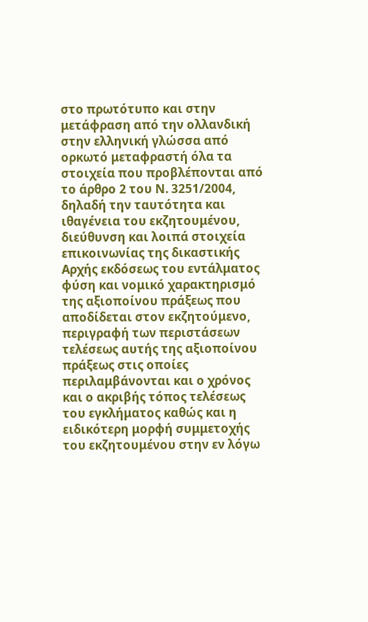στο πρωτότυπο και στην μετάφραση από την ολλανδική στην ελληνική γλώσσα από ορκωτό μεταφραστή όλα τα στοιχεία που προβλέπονται από το άρθρο 2 του Ν. 3251/2004, δηλαδή την ταυτότητα και ιθαγένεια του εκζητουμένου, διεύθυνση και λοιπά στοιχεία επικοινωνίας της δικαστικής Αρχής εκδόσεως του εντάλματος φύση και νομικό χαρακτηρισμό της αξιοποίνου πράξεως που αποδίδεται στον εκζητούμενο, περιγραφή των περιστάσεων τελέσεως αυτής της αξιοποίνου πράξεως στις οποίες περιλαμβάνονται και ο χρόνος και ο ακριβής τόπος τελέσεως του εγκλήματος καθώς και η ειδικότερη μορφή συμμετοχής του εκζητουμένου στην εν λόγω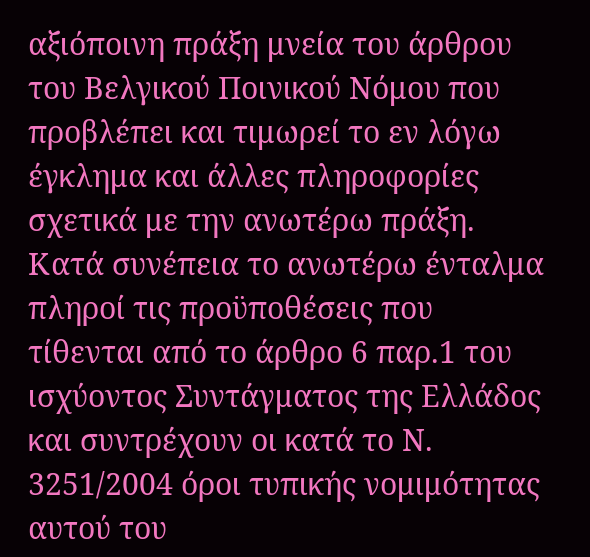αξιόποινη πράξη μνεία του άρθρου του Βελγικού Ποινικού Νόμου που προβλέπει και τιμωρεί το εν λόγω έγκλημα και άλλες πληροφορίες σχετικά με την ανωτέρω πράξη. Κατά συνέπεια το ανωτέρω ένταλμα πληροί τις προϋποθέσεις που τίθενται από το άρθρο 6 παρ.1 του ισχύοντος Συντάγματος της Ελλάδος και συντρέχουν οι κατά το Ν. 3251/2004 όροι τυπικής νομιμότητας αυτού του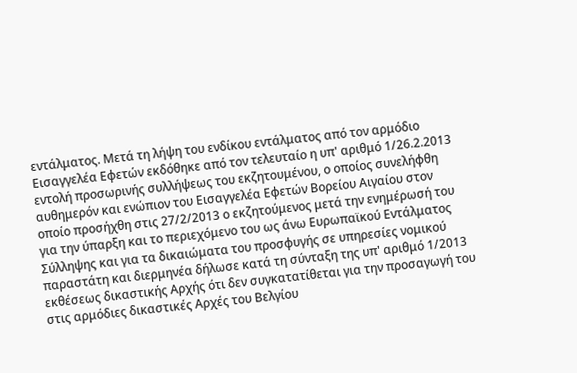εντάλματος. Μετά τη λήψη του ενδίκου εντάλματος από τον αρμόδιο Εισαγγελέα Εφετών εκδόθηκε από τον τελευταίο η υπ' αριθμό 1/26.2.2013 εντολή προσωρινής συλλήψεως του εκζητουμένου, ο οποίος συνελήφθη αυθημερόν και ενώπιον του Εισαγγελέα Εφετών Βορείου Αιγαίου στον οποίο προσήχθη στις 27/2/2013 ο εκζητούμενος μετά την ενημέρωσή του για την ύπαρξη και το περιεχόμενο του ως άνω Ευρωπαϊκού Εντάλματος Σύλληψης και για τα δικαιώματα του προσφυγής σε υπηρεσίες νομικού παραστάτη και διερμηνέα δήλωσε κατά τη σύνταξη της υπ' αριθμό 1/2013 εκθέσεως δικαστικής Αρχής ότι δεν συγκατατίθεται για την προσαγωγή του στις αρμόδιες δικαστικές Αρχές του Βελγίου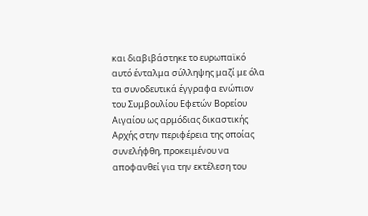και διαβιβάστηκε το ευρωπαϊκό αυτό ένταλμα σύλληψης μαζί με όλα τα συνοδευτικά έγγραφα ενώπιον του Συμβουλίου Εφετών Βορείου Αιγαίου ως αρμόδιας δικαστικής Αρχής στην περιφέρεια της οποίας συνελήφθη, προκειμένου να αποφανθεί για την εκτέλεση του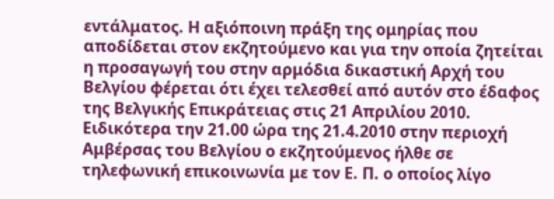εντάλματος. Η αξιόποινη πράξη της ομηρίας που αποδίδεται στον εκζητούμενο και για την οποία ζητείται η προσαγωγή του στην αρμόδια δικαστική Αρχή του Βελγίου φέρεται ότι έχει τελεσθεί από αυτόν στο έδαφος της Βελγικής Επικράτειας στις 21 Απριλίου 2010. Ειδικότερα την 21.00 ώρα της 21.4.2010 στην περιοχή Αμβέρσας του Βελγίου ο εκζητούμενος ήλθε σε τηλεφωνική επικοινωνία με τον Ε. Π. ο οποίος λίγο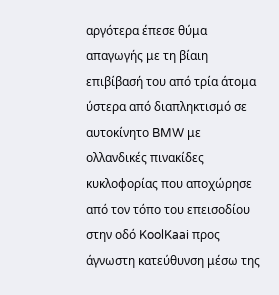αργότερα έπεσε θύμα απαγωγής με τη βίαιη επιβίβασή του από τρία άτομα ύστερα από διαπληκτισμό σε αυτοκίνητο BMW με ολλανδικές πινακίδες κυκλοφορίας που αποχώρησε από τον τόπο του επεισοδίου στην οδό KoolKaai προς άγνωστη κατεύθυνση μέσω της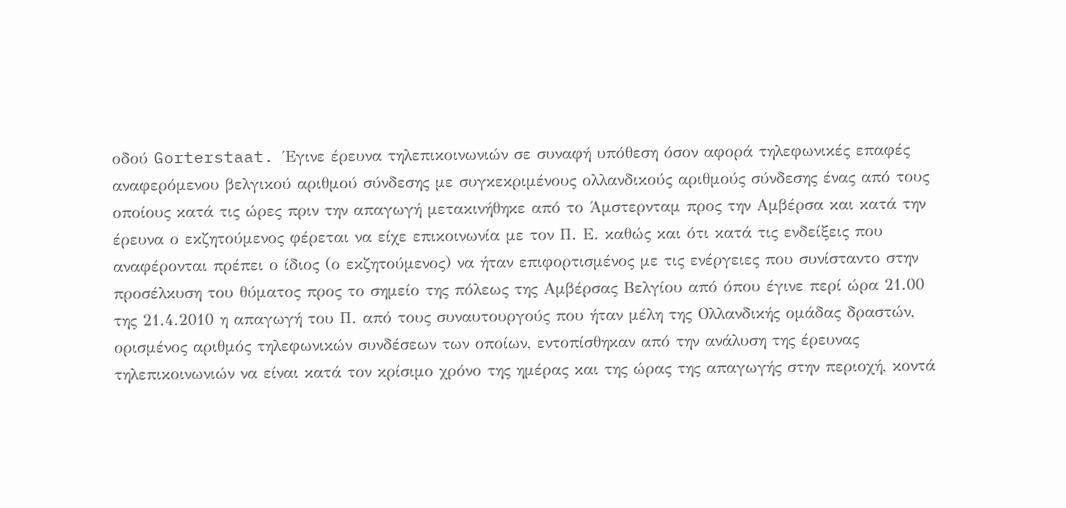οδού Gorterstaat. Έγινε έρευνα τηλεπικοινωνιών σε συναφή υπόθεση όσον αφορά τηλεφωνικές επαφές αναφερόμενου βελγικού αριθμού σύνδεσης με συγκεκριμένους ολλανδικούς αριθμούς σύνδεσης ένας από τους οποίους κατά τις ώρες πριν την απαγωγή μετακινήθηκε από το Άμστερνταμ προς την Αμβέρσα και κατά την έρευνα ο εκζητούμενος φέρεται να είχε επικοινωνία με τον Π. Ε. καθώς και ότι κατά τις ενδείξεις που αναφέρονται πρέπει ο ίδιος (ο εκζητούμενος) να ήταν επιφορτισμένος με τις ενέργειες που συνίσταντο στην προσέλκυση του θύματος προς το σημείο της πόλεως της Αμβέρσας Βελγίου από όπου έγινε περί ώρα 21.00 της 21.4.2010 η απαγωγή του Π. από τους συναυτουργούς που ήταν μέλη της Ολλανδικής ομάδας δραστών, ορισμένος αριθμός τηλεφωνικών συνδέσεων των οποίων, εντοπίσθηκαν από την ανάλυση της έρευνας τηλεπικοινωνιών να είναι κατά τον κρίσιμο χρόνο της ημέρας και της ώρας της απαγωγής στην περιοχή, κοντά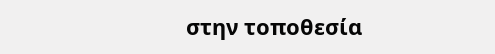στην τοποθεσία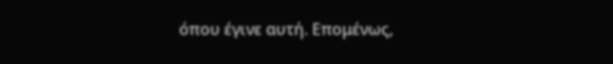όπου έγινε αυτή. Επομένως,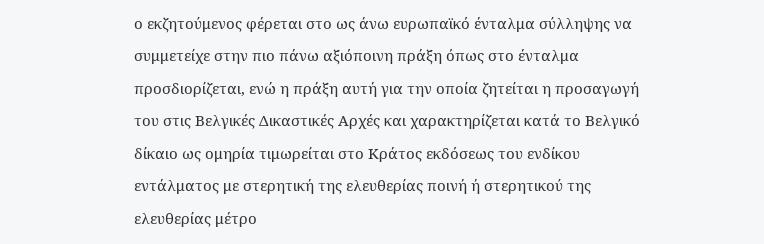ο εκζητούμενος φέρεται στο ως άνω ευρωπαϊκό ένταλμα σύλληψης να συμμετείχε στην πιο πάνω αξιόποινη πράξη όπως στο ένταλμα προσδιορίζεται, ενώ η πράξη αυτή για την οποία ζητείται η προσαγωγή του στις Βελγικές Δικαστικές Αρχές και χαρακτηρίζεται κατά το Βελγικό δίκαιο ως ομηρία τιμωρείται στο Κράτος εκδόσεως του ενδίκου εντάλματος με στερητική της ελευθερίας ποινή ή στερητικού της ελευθερίας μέτρο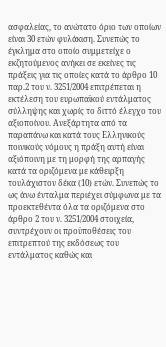ασφαλείας, το ανώτατο όριο των οποίων είναι 30 ετών φυλάκιση. Συνεπώς το έγκλημα στο οποίο συμμετείχε ο εκζητούμενος ανήκει σε εκείνες τις πράξεις για τις οποίες κατά το άρθρο 10 παρ.2 του ν. 3251/2004 επιτρέπεται η εκτέλεση του ευρωπαϊκού εντάλματος σύλληψης και χωρίς το διττό έλεγχο του αξιοποίνου. Ανεξάρτητα από τα παραπάνω και κατά τους Ελληνικούς ποινικούς νόμους η πράξη αυτή είναι αξιόποινη με τη μορφή της αρπαγής κατά τα οριζόμενα με κάθειρξη τουλάχιστον δέκα (10) ετών. Συνεπώς το ως άνω ένταλμα περιέχει σύμφωνα με τα προεκτεθέντα όλα τα οριζόμενα στο άρθρο 2 του ν. 3251/2004 στοιχεία, συντρέχουν οι προϋποθέσεις του επιτρεπτού της εκδόσεως του εντάλματος καθώς και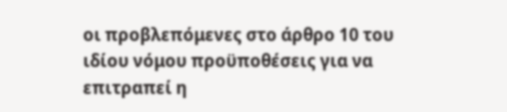οι προβλεπόμενες στο άρθρο 10 του ιδίου νόμου προϋποθέσεις για να επιτραπεί η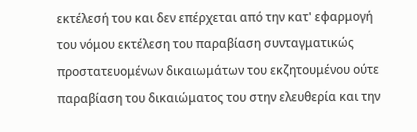εκτέλεσή του και δεν επέρχεται από την κατ' εφαρμογή του νόμου εκτέλεση του παραβίαση συνταγματικώς προστατευομένων δικαιωμάτων του εκζητουμένου ούτε παραβίαση του δικαιώματος του στην ελευθερία και την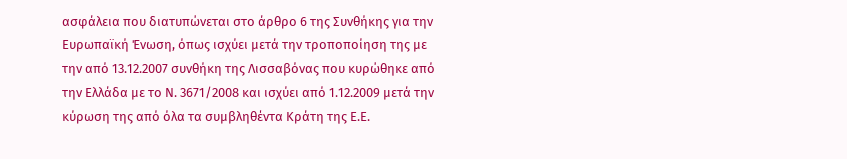ασφάλεια που διατυπώνεται στο άρθρο 6 της Συνθήκης για την Ευρωπαϊκή Ένωση, όπως ισχύει μετά την τροποποίηση της με την από 13.12.2007 συνθήκη της Λισσαβόνας που κυρώθηκε από την Ελλάδα με το Ν. 3671/2008 και ισχύει από 1.12.2009 μετά την κύρωση της από όλα τα συμβληθέντα Κράτη της Ε.Ε.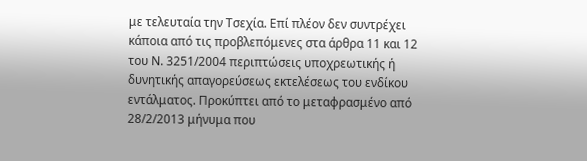με τελευταία την Τσεχία. Επί πλέον δεν συντρέχει κάποια από τις προβλεπόμενες στα άρθρα 11 και 12 του Ν. 3251/2004 περιπτώσεις υποχρεωτικής ή δυνητικής απαγορεύσεως εκτελέσεως του ενδίκου εντάλματος. Προκύπτει από το μεταφρασμένο από 28/2/2013 μήνυμα που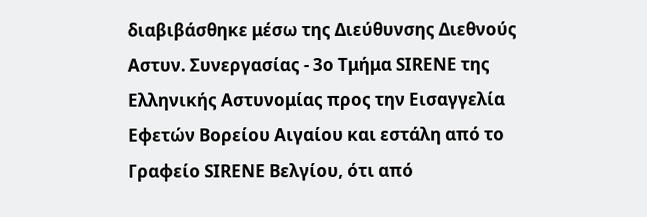διαβιβάσθηκε μέσω της Διεύθυνσης Διεθνούς Αστυν. Συνεργασίας - 3ο Τμήμα SIRENE της Ελληνικής Αστυνομίας προς την Εισαγγελία Εφετών Βορείου Αιγαίου και εστάλη από το Γραφείο SIRENE Βελγίου, ότι από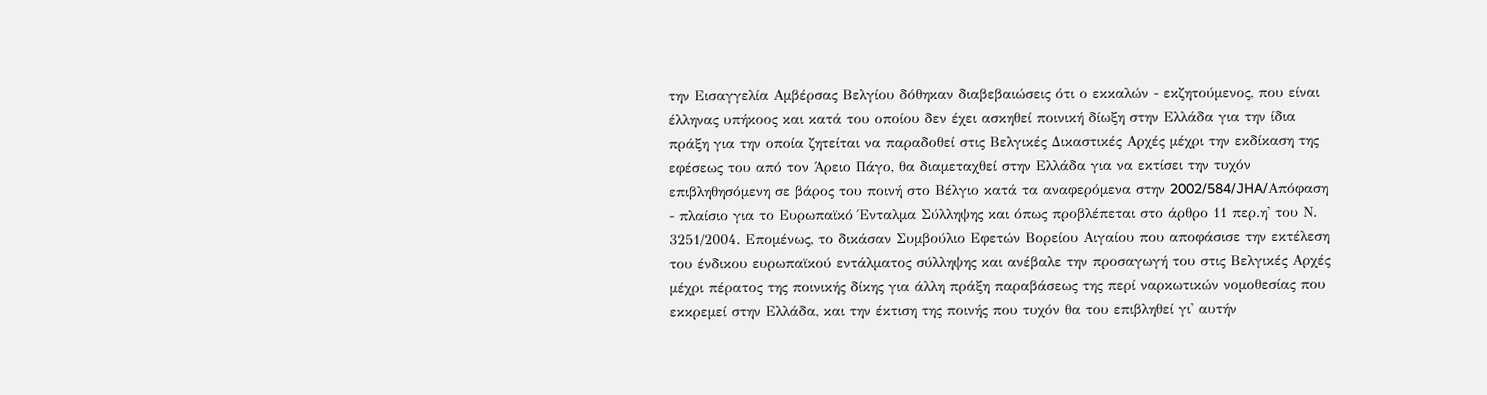την Εισαγγελία Αμβέρσας Βελγίου δόθηκαν διαβεβαιώσεις ότι ο εκκαλών - εκζητούμενος, που είναι έλληνας υπήκοος και κατά του οποίου δεν έχει ασκηθεί ποινική δίωξη στην Ελλάδα για την ίδια πράξη για την οποία ζητείται να παραδοθεί στις Βελγικές Δικαστικές Αρχές μέχρι την εκδίκαση της εφέσεως του από τον Άρειο Πάγο, θα διαμεταχθεί στην Ελλάδα για να εκτίσει την τυχόν επιβληθησόμενη σε βάρος του ποινή στο Βέλγιο κατά τα αναφερόμενα στην 2002/584/JHA/Απόφαση - πλαίσιο για το Ευρωπαϊκό Ένταλμα Σύλληψης και όπως προβλέπεται στο άρθρο 11 περ.η' του Ν. 3251/2004. Επομένως, το δικάσαν Συμβούλιο Εφετών Βορείου Αιγαίου που αποφάσισε την εκτέλεση του ένδικου ευρωπαϊκού εντάλματος σύλληψης και ανέβαλε την προσαγωγή του στις Βελγικές Αρχές μέχρι πέρατος της ποινικής δίκης για άλλη πράξη παραβάσεως της περί ναρκωτικών νομοθεσίας που εκκρεμεί στην Ελλάδα, και την έκτιση της ποινής που τυχόν θα του επιβληθεί γι' αυτήν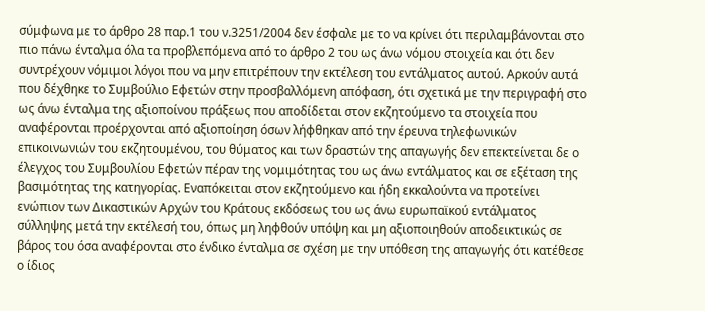σύμφωνα με το άρθρο 28 παρ.1 του ν.3251/2004 δεν έσφαλε με το να κρίνει ότι περιλαμβάνονται στο πιο πάνω ένταλμα όλα τα προβλεπόμενα από το άρθρο 2 του ως άνω νόμου στοιχεία και ότι δεν συντρέχουν νόμιμοι λόγοι που να μην επιτρέπουν την εκτέλεση του εντάλματος αυτού. Αρκούν αυτά που δέχθηκε το Συμβούλιο Εφετών στην προσβαλλόμενη απόφαση, ότι σχετικά με την περιγραφή στο ως άνω ένταλμα της αξιοποίνου πράξεως που αποδίδεται στον εκζητούμενο τα στοιχεία που αναφέρονται προέρχονται από αξιοποίηση όσων λήφθηκαν από την έρευνα τηλεφωνικών επικοινωνιών του εκζητουμένου, του θύματος και των δραστών της απαγωγής δεν επεκτείνεται δε ο έλεγχος του Συμβουλίου Εφετών πέραν της νομιμότητας του ως άνω εντάλματος και σε εξέταση της βασιμότητας της κατηγορίας. Εναπόκειται στον εκζητούμενο και ήδη εκκαλούντα να προτείνει ενώπιον των Δικαστικών Αρχών του Κράτους εκδόσεως του ως άνω ευρωπαϊκού εντάλματος σύλληψης μετά την εκτέλεσή του, όπως μη ληφθούν υπόψη και μη αξιοποιηθούν αποδεικτικώς σε βάρος του όσα αναφέρονται στο ένδικο ένταλμα σε σχέση με την υπόθεση της απαγωγής ότι κατέθεσε ο ίδιος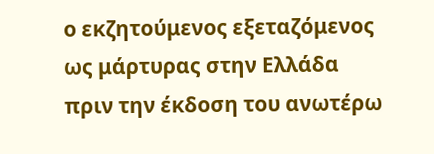ο εκζητούμενος εξεταζόμενος ως μάρτυρας στην Ελλάδα πριν την έκδοση του ανωτέρω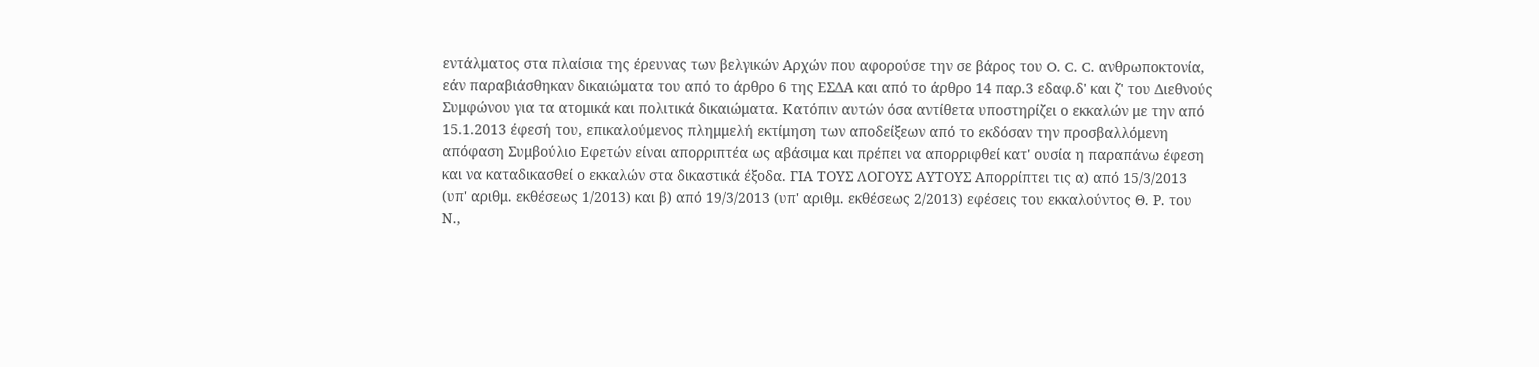εντάλματος στα πλαίσια της έρευνας των βελγικών Αρχών που αφορούσε την σε βάρος του O. C. C. ανθρωποκτονία, εάν παραβιάσθηκαν δικαιώματα του από το άρθρο 6 της ΕΣΔΑ και από το άρθρο 14 παρ.3 εδαφ.δ' και ζ' του Διεθνούς Συμφώνου για τα ατομικά και πολιτικά δικαιώματα. Κατόπιν αυτών όσα αντίθετα υποστηρίζει ο εκκαλών με την από 15.1.2013 έφεσή του, επικαλούμενος πλημμελή εκτίμηση των αποδείξεων από το εκδόσαν την προσβαλλόμενη απόφαση Συμβούλιο Εφετών είναι απορριπτέα ως αβάσιμα και πρέπει να απορριφθεί κατ' ουσία η παραπάνω έφεση και να καταδικασθεί ο εκκαλών στα δικαστικά έξοδα. ΓΙΑ ΤΟΥΣ ΛΟΓΟΥΣ ΑΥΤΟΥΣ Απορρίπτει τις α) από 15/3/2013 (υπ' αριθμ. εκθέσεως 1/2013) και β) από 19/3/2013 (υπ' αριθμ. εκθέσεως 2/2013) εφέσεις του εκκαλούντος Θ. Ρ. του Ν.,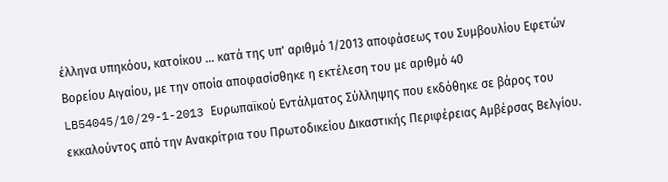έλληνα υπηκόου, κατοίκου ... κατά της υπ' αριθμό 1/2013 αποφάσεως του Συμβουλίου Εφετών Βορείου Αιγαίου, με την οποία αποφασίσθηκε η εκτέλεση του με αριθμό 40 LB54045/10/29-1-2013 Ευρωπαϊκού Εντάλματος Σύλληψης που εκδόθηκε σε βάρος του εκκαλούντος από την Ανακρίτρια του Πρωτοδικείου Δικαστικής Περιφέρειας Αμβέρσας Βελγίου.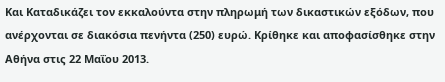Και Καταδικάζει τον εκκαλούντα στην πληρωμή των δικαστικών εξόδων, που ανέρχονται σε διακόσια πενήντα (250) ευρώ. Κρίθηκε και αποφασίσθηκε στην Αθήνα στις 22 Μαΐου 2013.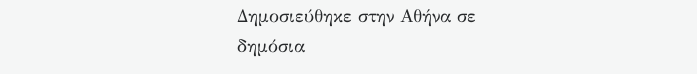Δημοσιεύθηκε στην Αθήνα σε δημόσια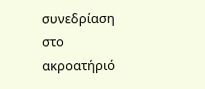συνεδρίαση στο ακροατήριό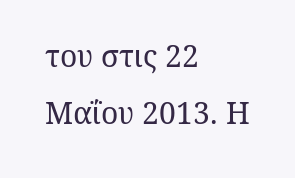του στις 22 Μαΐου 2013. Η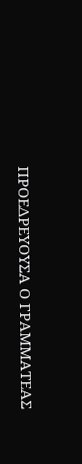ΠΡΟΕΔΡΕΥΟΥΣΑ Ο ΓΡΑΜΜΑΤΕΑΣ